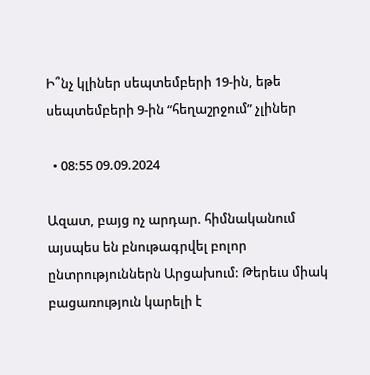Ի՞նչ կլիներ սեպտեմբերի 19-ին, եթե սեպտեմբերի 9-ին “հեղաշրջում” չլիներ

  • 08:55 09.09.2024

Ազատ, բայց ոչ արդար. հիմնականում այսպես են բնութագրվել բոլոր ընտրություններն Արցախում: Թերեւս միակ բացառություն կարելի է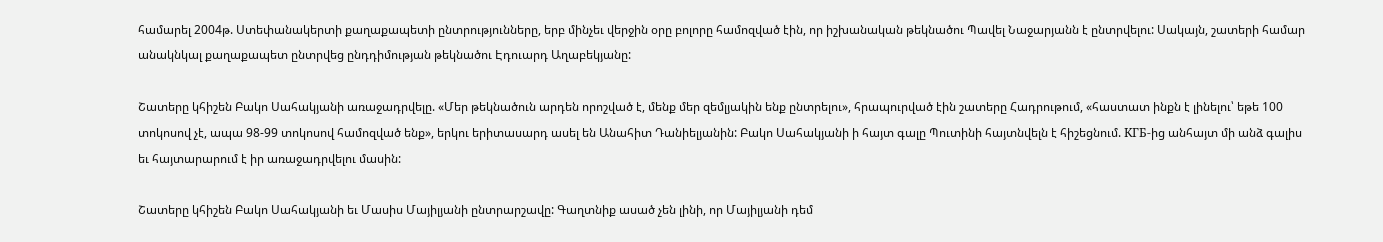համարել 2004թ. Ստեփանակերտի քաղաքապետի ընտրությունները, երբ մինչեւ վերջին օրը բոլորը համոզված էին, որ իշխանական թեկնածու Պավել Նաջարյանն է ընտրվելու: Սակայն, շատերի համար անակնկալ քաղաքապետ ընտրվեց ընդդիմության թեկնածու Էդուարդ Աղաբեկյանը:

Շատերը կհիշեն Բակո Սահակյանի առաջադրվելը. «Մեր թեկնածուն արդեն որոշված է, մենք մեր զեմլյակին ենք ընտրելու», հրապուրված էին շատերը Հադրութում, «հաստատ ինքն է լինելու՝ եթե 100 տոկոսով չէ, ապա 98-99 տոկոսով համոզված ենք», երկու երիտասարդ ասել են Անահիտ Դանիելյանին: Բակո Սահակյանի ի հայտ գալը Պուտինի հայտնվելն է հիշեցնում. КГБ-ից անհայտ մի անձ գալիս եւ հայտարարում է իր առաջադրվելու մասին:

Շատերը կհիշեն Բակո Սահակյանի եւ Մասիս Մայիլյանի ընտրարշավը: Գաղտնիք ասած չեն լինի, որ Մայիլյանի դեմ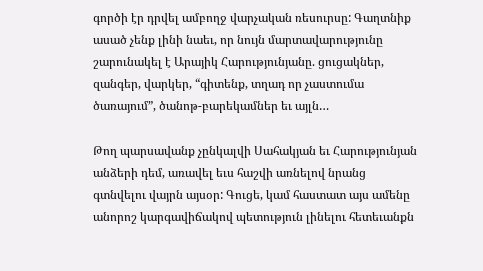գործի էր դրվել ամբողջ վարչական ռեսուրսը: Գաղտնիք ասած չենք լինի նաեւ, որ նույն մարտավարությունը շարունակել է Արայիկ Հարությունյանը. ցուցակներ, զանգեր, վարկեր, “գիտենք, տղադ որ չաստումա ծառայում”, ծանոթ-բարեկամներ եւ այլն…

Թող պարսավանք չընկալվի Սահակյան եւ Հարությունյան անձերի դեմ, առավել եւս հաշվի առնելով նրանց գտնվելու վայրն այսօր: Գուցե, կամ հաստատ այս ամենը անորոշ կարգավիճակով պետություն լինելու հետեւանքն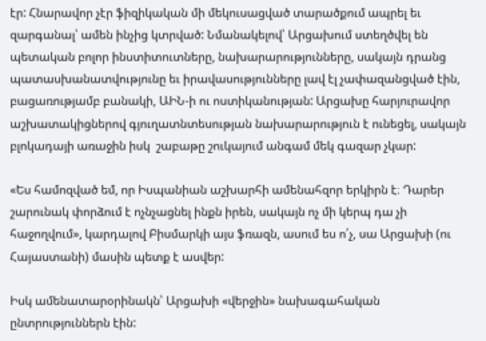էր: Հնարավոր չէր ֆիզիկական մի մեկուսացված տարածքում ապրել եւ զարգանալ՝ ամեն ինչից կտրված: Նմանակելով՝ Արցախում ստեղծվել են պետական բոլոր ինստիտուտները, նախարարությունները, սակայն դրանց պատասխանատվությունը եւ իրավասությունները լավ էլ չափազանցված էին, բացառությամբ բանակի, ԱԻՆ-ի ու ոստիկանության: Արցախը հարյուրավոր աշխատակիցներով գյուղատնտեսության նախարարություն է ունեցել, սակայն բլոկադայի առաջին իսկ  շաբաթը շուկայում անգամ մեկ գազար չկար:

«Ես համոզված եմ, որ Իսպանիան աշխարհի ամենահզոր երկիրն է։ Դարեր շարունակ փորձում է ոչնչացնել ինքն իրեն, սակայն ոչ մի կերպ դա չի հաջողվում», կարդալով Բիսմարկի այս ֆռազն, ասում ես ո՛չ, սա Արցախի (ու Հայաստանի) մասին պետք է ասվեր:

Իսկ ամենատարօրինակն՝ Արցախի «վերջին» նախագահական ընտրություններն էին: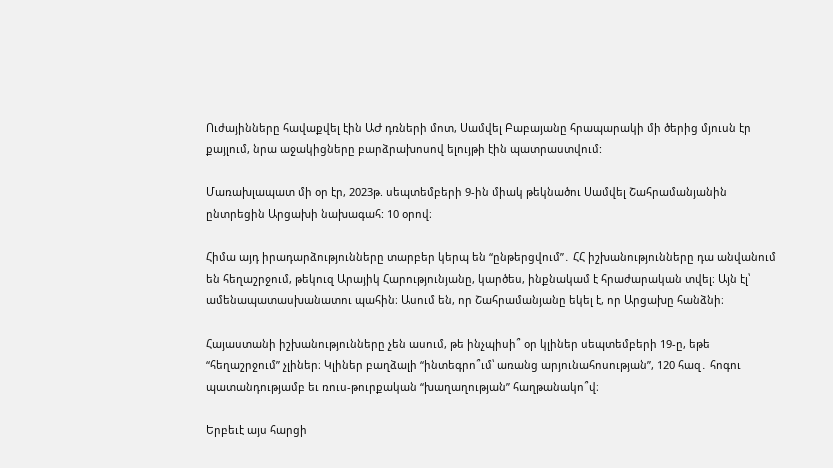Ուժայինները հավաքվել էին ԱԺ դռների մոտ, Սամվել Բաբայանը հրապարակի մի ծերից մյուսն էր քայլում, նրա աջակիցները բարձրախոսով ելույթի էին պատրաստվում:

Մառախլապատ մի օր էր, 2023թ. սեպտեմբերի 9-ին միակ թեկնածու Սամվել Շահրամանյանին ընտրեցին Արցախի նախագահ: 10 օրով։

Հիմա այդ իրադարձությունները տարբեր կերպ են “ընթերցվում”․ ՀՀ իշխանությունները դա անվանում են հեղաշրջում, թեկուզ Արայիկ Հարությունյանը, կարծես, ինքնակամ է հրաժարական տվել։ Այն էլ՝ ամենապատասխանատու պահին։ Ասում են, որ Շահրամանյանը եկել է, որ Արցախը հանձնի։

Հայաստանի իշխանությունները չեն ասում, թե ինչպիսի՞ օր կլիներ սեպտեմբերի 19-ը, եթե “հեղաշրջում” չլիներ։ Կլիներ բաղձալի “ինտեգրո՞ւմ՝ առանց արյունահոսության”, 120 հազ․ հոգու պատանդությամբ եւ ռուս-թուրքական “խաղաղության” հաղթանակո՞վ։

Երբեւէ այս հարցի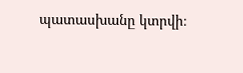պատասխանը կտրվի։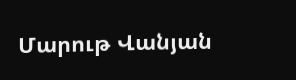Մարութ Վանյան